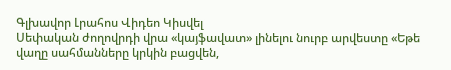Գլխավոր Լրահոս Վիդեո Կիսվել
Սեփական ժողովրդի վրա «կայֆավատ» լինելու նուրբ արվեստը «Եթե վաղը սահմանները կրկին բացվեն,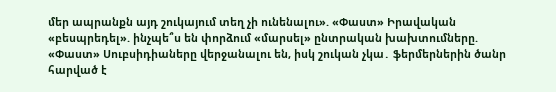մեր ապրանքն այդ շուկայում տեղ չի ունենալու». «Փաստ» Իրավական «բեսպրեդել». ինչպե՞ս են փորձում «մարսել» ընտրական խախտումները. «Փաստ» Սուբսիդիաները վերջանալու են, իսկ շուկան չկա․ ֆերմերներին ծանր հարված է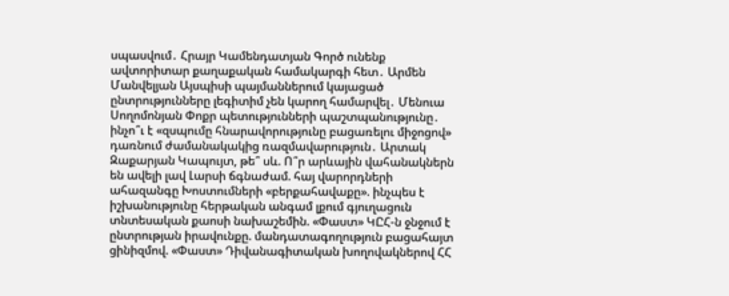սպասվում․ Հրայր Կամենդատյան Գործ ունենք ավտորիտար քաղաքական համակարգի հետ․ Արմեն Մանվելյան Այսպիսի պայմաններում կայացած ընտրությունները լեգիտիմ չեն կարող համարվել․ Մենուա Սողոմոնյան Փոքր պետությունների պաշտպանությունը․ ինչո՞ւ է «զսպումը հնարավորությունը բացառելու միջոցով» դառնում ժամանակակից ռազմավարություն․ Արտակ Զաքարյան Կապույտ, թե՞ սև. Ո՞ր արևային վահանակներն են ավելի լավ Լարսի ճգնաժամ. հայ վարորդների ահազանգը Խոստումների «բերքահավաքը». ինչպես է իշխանությունը հերթական անգամ լքում գյուղացուն տնտեսական քաոսի նախաշեմին. «Փաստ» ԿԸՀ-ն ջնջում է ընտրության իրավունքը. մանդատագողություն բացահայտ ցինիզմով. «Փաստ» Դիվանագիտական խողովակներով ՀՀ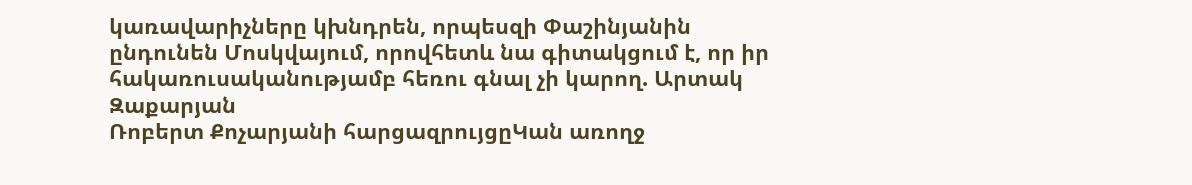կառավարիչները կխնդրեն, որպեսզի Փաշինյանին ընդունեն Մոսկվայում, որովհետև նա գիտակցում է, որ իր հակառուսականությամբ հեռու գնալ չի կարող. Արտակ Զաքարյան
Ռոբերտ Քոչարյանի հարցազրույցըԿան առողջ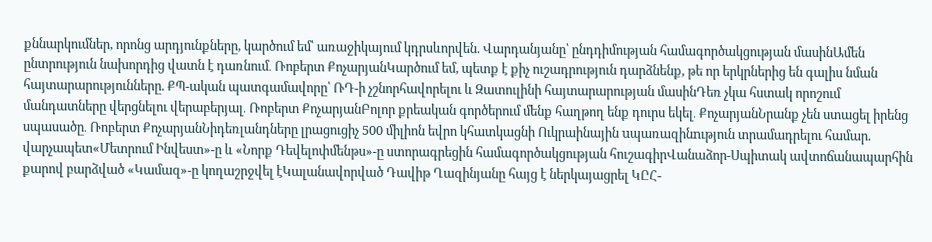քննարկումներ, որոնց արդյունքները, կարծում եմ՝ առաջիկայում կդրսևորվեն. Վարդանյանը՝ ընդդիմության համագործակցության մասինԱմեն ընտրություն նախորդից վատն է դառնում․ Ռոբերտ ՔոչարյանԿարծում եմ, պետք է քիչ ուշադրություն դարձնենք, թե որ երկրներից են գալիս նման հայտարարությունները. ՔՊ-ական պատգամավորը՝ ՌԴ-ի չշնորհավորելու և Զատուլինի հայտարարության մասինԴեռ չկա հստակ որոշում մանդատները վերցնելու վերաբերյալ․ Ռոբերտ ՔոչարյանԲոլոր քրեական գործերում մենք հաղթող ենք դուրս եկել․ ՔոչարյանՆրանք չեն ստացել իրենց սպասածը․ Ռոբերտ ՔոչարյանՆիդեռլանդները լրացուցիչ 500 միլիոն եվրո կհատկացնի Ուկրաինային uպառազինnւթյուն տրամադրելու համար. վարչապետ«Մետրում Ինվեստ»-ը և «Նորք Դեվելոփմենթս»-ը ստորագրեցին համագործակցության հուշագիրՎանաձոր-Սպիտակ ավտոճանապարհին քարով բարձված «Կամազ»-ը կողաշրջվել էԿալանավորված Դավիթ Ղազինյանը հայց է ներկայացրել ԿԸՀ-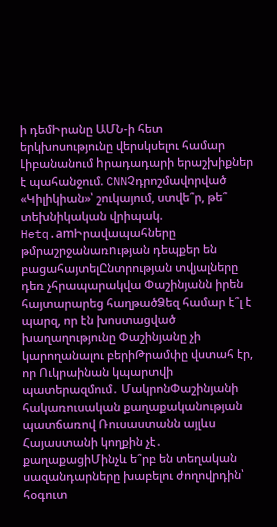ի դեմԻրանը ԱՄՆ-ի հետ երկխոսությունը վերսկսելու համար Լիբանանում hրադադարի երաշխիքներ է պահանջում. CNNՉդրոշմավորված «Կիլիկիան»՝ շուկայում, ստվե՞ր, թե՞ տեխնիկական վրիպակ. Hetq.amԻրավապահները թմրաշրջանառnւթյան դեպքեր են բացահայտելԸնտրության տվյալները դեռ չհրապարակվա Փաշինյանն իրեն հայտարարեց հաղթածՁեզ համար է՞լ է պարզ, որ էն խոստացված խաղաղությունը Փաշինյանը չի կարողանալու բերիԹրամփը վստահ էր, որ Ուկրաինան կպարտվի պատերազմում․ ՄակրոնՓաշինյանի հակառուսական քաղաքականության պատճառով Ռուսաստանն այլևս Հայաստանի կողքին չէ․ քաղաքացիՄինչև ե՞րբ են տեղական սազանդարները խաբելու ժողովրդին՝ հօգուտ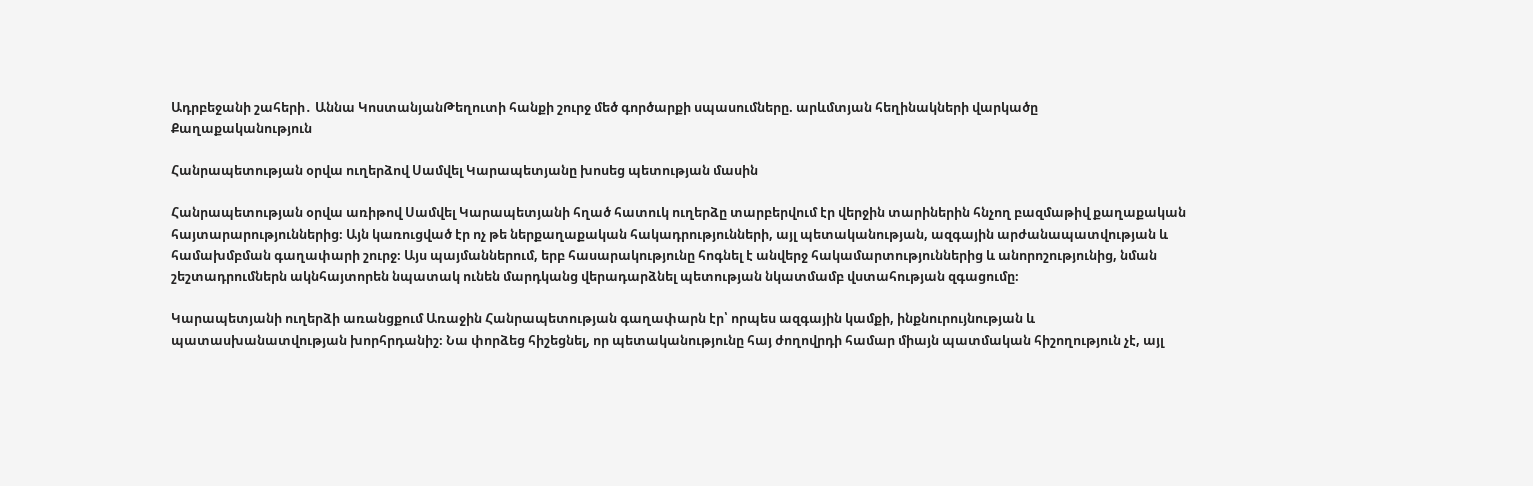Ադրբեջանի շահերի․ Աննա ԿոստանյանԹեղուտի հանքի շուրջ մեծ գործարքի սպասումները. արևմտյան հեղինակների վարկածը
Քաղաքականություն

Հանրապետության օրվա ուղերձով Սամվել Կարապետյանը խոսեց պետության մասին

Հանրապետության օրվա առիթով Սամվել Կարապետյանի հղած հատուկ ուղերձը տարբերվում էր վերջին տարիներին հնչող բազմաթիվ քաղաքական հայտարարություններից։ Այն կառուցված էր ոչ թե ներքաղաքական հակադրությունների, այլ պետականության, ազգային արժանապատվության և համախմբման գաղափարի շուրջ։ Այս պայմաններում, երբ հասարակությունը հոգնել է անվերջ հակամարտություններից և անորոշությունից, նման շեշտադրումներն ակնհայտորեն նպատակ ունեն մարդկանց վերադարձնել պետության նկատմամբ վստահության զգացումը։

Կարապետյանի ուղերձի առանցքում Առաջին Հանրապետության գաղափարն էր՝ որպես ազգային կամքի, ինքնուրույնության և պատասխանատվության խորհրդանիշ։ Նա փորձեց հիշեցնել, որ պետականությունը հայ ժողովրդի համար միայն պատմական հիշողություն չէ, այլ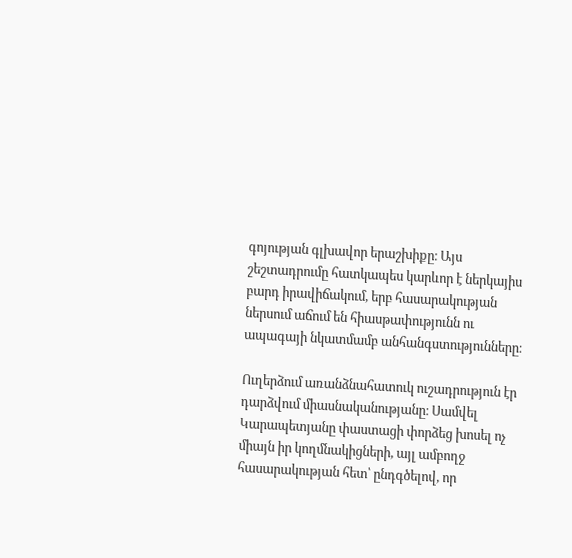գոյության գլխավոր երաշխիքը։ Այս շեշտադրումը հատկապես կարևոր է ներկայիս բարդ իրավիճակում, երբ հասարակության ներսում աճում են հիասթափությունն ու ապագայի նկատմամբ անհանգստությունները։

Ուղերձում առանձնահատուկ ուշադրություն էր դարձվում միասնականությանը։ Սամվել Կարապետյանը փաստացի փորձեց խոսել ոչ միայն իր կողմնակիցների, այլ ամբողջ հասարակության հետ՝ ընդգծելով, որ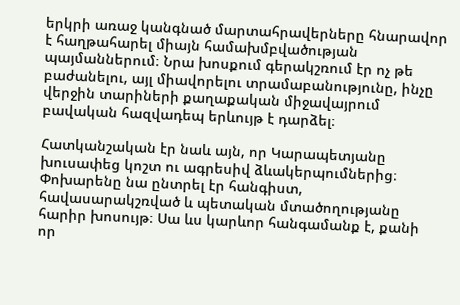երկրի առաջ կանգնած մարտահրավերները հնարավոր է հաղթահարել միայն համախմբվածության պայմաններում։ Նրա խոսքում գերակշռում էր ոչ թե բաժանելու, այլ միավորելու տրամաբանությունը, ինչը վերջին տարիների քաղաքական միջավայրում բավական հազվադեպ երևույթ է դարձել։

Հատկանշական էր նաև այն, որ Կարապետյանը խուսափեց կոշտ ու ագրեսիվ ձևակերպումներից։ Փոխարենը նա ընտրել էր հանգիստ, հավասարակշռված և պետական մտածողությանը հարիր խոսույթ։ Սա ևս կարևոր հանգամանք է, քանի որ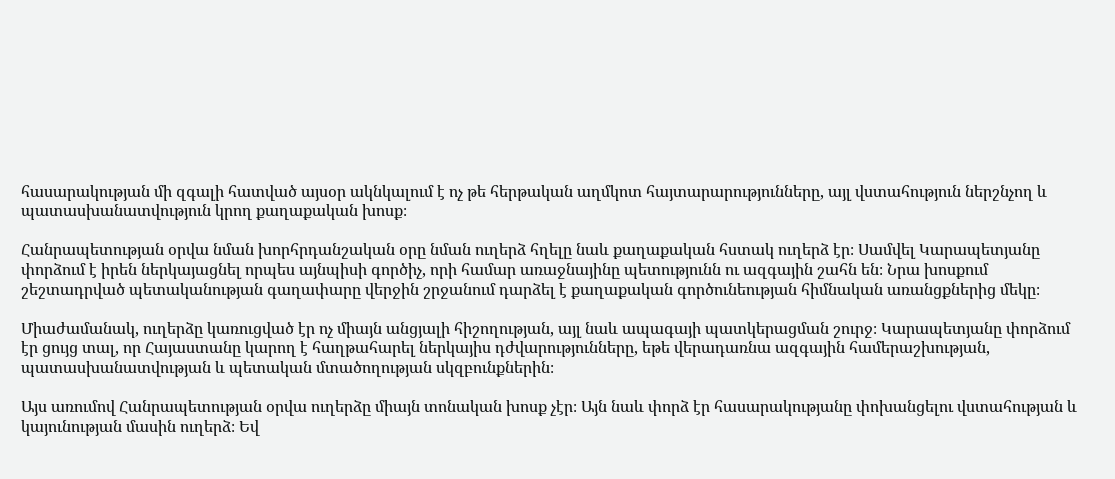հասարակության մի զգալի հատված այսօր ակնկալում է ոչ թե հերթական աղմկոտ հայտարարությունները, այլ վստահություն ներշնչող և պատասխանատվություն կրող քաղաքական խոսք։

Հանրապետության օրվա նման խորհրդանշական օրը նման ուղերձ հղելը նաև քաղաքական հստակ ուղերձ էր։ Սամվել Կարապետյանը փորձում է իրեն ներկայացնել որպես այնպիսի գործիչ, որի համար առաջնայինը պետությունն ու ազգային շահն են։ Նրա խոսքում շեշտադրված պետականության գաղափարը վերջին շրջանում դարձել է քաղաքական գործունեության հիմնական առանցքներից մեկը։

Միաժամանակ, ուղերձը կառուցված էր ոչ միայն անցյալի հիշողության, այլ նաև ապագայի պատկերացման շուրջ։ Կարապետյանը փորձում էր ցույց տալ, որ Հայաստանը կարող է հաղթահարել ներկայիս դժվարությունները, եթե վերադառնա ազգային համերաշխության, պատասխանատվության և պետական մտածողության սկզբունքներին։

Այս առումով Հանրապետության օրվա ուղերձը միայն տոնական խոսք չէր։ Այն նաև փորձ էր հասարակությանը փոխանցելու վստահության և կայունության մասին ուղերձ։ Եվ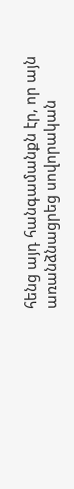հենց այդ հանգամանքն էր, որ այն առանձնացրեց սովորական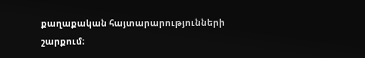քաղաքական հայտարարությունների շարքում։